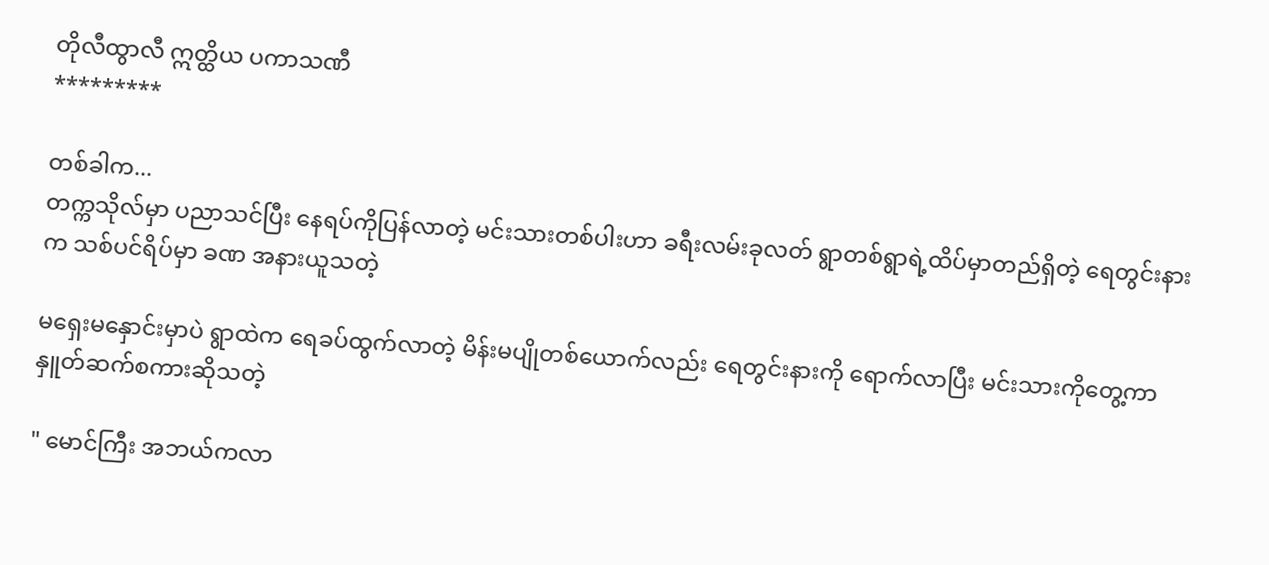တိုလီထွာလီ ဣတ္ထိယ ပကာသဏီ
*********

တစ်ခါက...
တက္ကသိုလ်မှာ ပညာသင်ပြီး နေရပ်ကိုပြန်လာတဲ့ မင်းသားတစ်ပါးဟာ ခရီးလမ်းခုလတ် ရွာတစ်ရွာရဲ့ထိပ်မှာတည်ရှိတဲ့ ရေတွင်းနားက သစ်ပင်ရိပ်မှာ ခဏ အနားယူသတဲ့

မရှေးမနှောင်းမှာပဲ ရွာထဲက ရေခပ်ထွက်လာတဲ့ မိန်းမပျိုတစ်ယောက်လည်း ရေတွင်းနားကို ရောက်လာပြီး မင်းသားကိုတွေ့ကာ နှူတ်ဆက်စကားဆိုသတဲ့

" မောင်ကြီး အဘယ်ကလာ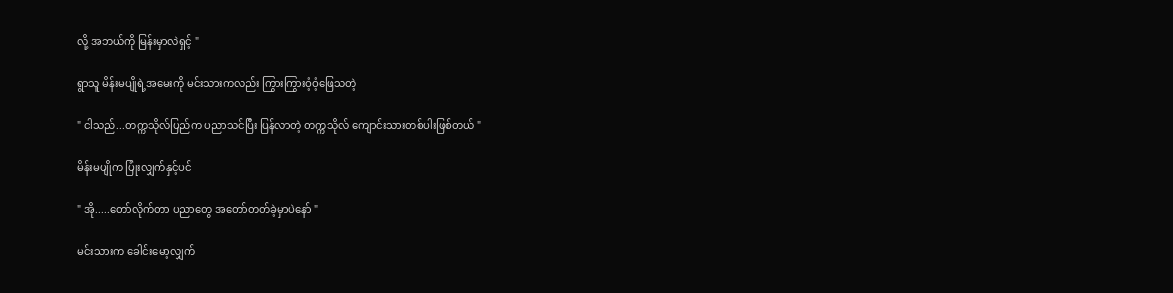လို့ အဘယ်ကို မြန်းမှာလဲရှင့် "

ရွာသူ မိန်းမပျိုရဲ့အမေးကို မင်းသားကလည်း ကြွားကြွားဝံ့ဝံ့ဖြေသတဲ့

" ငါသည်...တက္ကသိုလ်ပြည်က ပညာသင်ပြီး ပြန်လာတဲ့ တက္ကသိုလ် ကျောင်းသားတစ်ပါးဖြစ်တယ် "

မိန်းမပျိုက ပြုံးလျှက်နှင့်ပင်

" အို.....တော်လိုက်တာ ပညာတွေ အတော်တတ်ခဲ့မှာပဲနော် "

မင်းသားက ခေါင်းမော့လျှက်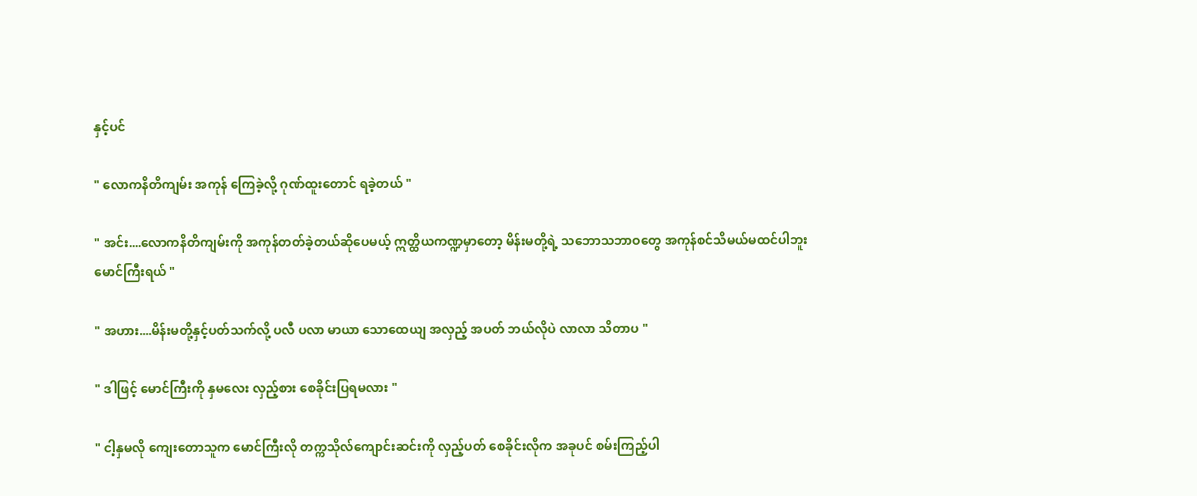နှင့်ပင်

" လောကနိတိကျမ်း အကုန် ကြေခဲ့လို့ ဂုဏ်ထူးတောင် ရခဲ့တယ် "

" အင်း....လောကနိတိကျမ်းကို အကုန်တတ်ခဲ့တယ်ဆိုပေမယ့် ဣတ္ထိယကဏ္ဍမှာတော့ မိန်းမတို့ရဲ့ သဘောသဘာဝတွေ အကုန်စင်သိမယ်မထင်ပါဘူးမောင်ကြီးရယ် "

" အဟား....မိန်းမတို့နှင့်ပတ်သက်လို့ ပလီ ပလာ မာယာ သောထေယျ အလှည့် အပတ် ဘယ်လိုပဲ လာလာ သိတာပ "

" ဒါဖြင့် မောင်ကြီးကို နှမလေး လှည့်စား စေခိုင်းပြရမလား "

" ငါ့နှမလို ကျေးတောသူက မောင်ကြီးလို တက္ကသိုလ်ကျောင်းဆင်းကို လှည့်ပတ် စေခိုင်းလိုက အခုပင် စမ်းကြည့်ပါ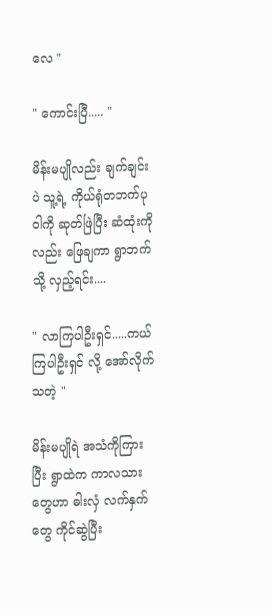လေ "

" ကောင်းပြီ..... "

မိန်းမပျိုလည်း ချက်ချင်းပဲ သူ့ရဲ့ ကိုယ်ရုံတဘက်ပုဝါကို ဆုတ်ဖြဲပြီး ဆံထုံးကိုလည်း ဖြေချကာ ရွာဘက်သို့ လှည့်ရင်း....

" လာကြပါဦးရှင်.....ကယ်ကြပါဦးရှင် လို့ အော်လိုက်သတဲ့ "

မိန်းမပျိုရဲ အသံကိုကြားပြီး ရွာထဲက ကာလသားတွေဟာ ဓါးလှံ လက်နှက်တွေ ကိုင်ဆွဲပြီး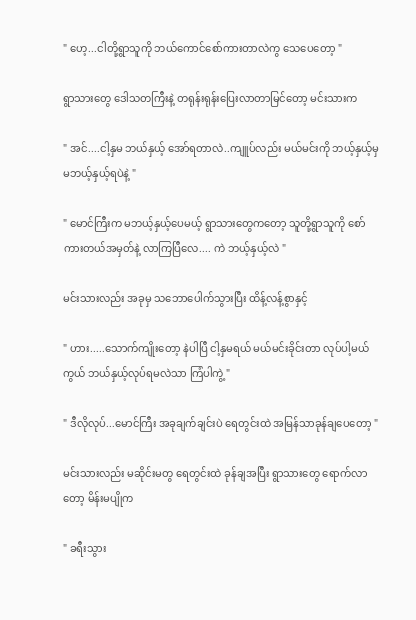" ဟေ့...ငါတို့ရွာသူကို ဘယ်ကောင်စော်ကားတာလဲကွ သေပေတော့ "

ရွာသားတွေ ဒေါသတကြီးနဲ့ တရုန်းရုန်းပြေးလာတာမြင်တော့ မင်းသားက

" အင်....ငါ့နှမ ဘယ်နှယ့် အော်ရတာလဲ..ကျူပ်လည်း မယ်မင်းကို ဘယ့်နှယ့်မှ မဘယ့်နှယ့်ရပဲနဲ့ "

" မောင်ကြီးက မဘယ့်နှယ့်ပေမယ့် ရွာသားတွေကတော့ သူတို့ရွာသူကို စော်ကားတယ်အမှတ်နဲ့ လာကြပြီလေ.... ကဲ ဘယ့်နှယ့်လဲ "

မင်းသားလည်း အခုမှ သဘောပေါက်သွားပြီး ထိန့်လန့်စွာနှင့်

" ဟား.....သောက်ကျိုးတော့ နဲပါပြီ ငါ့နှမရယ် မယ်မင်းခိုင်းတာ လုပ်ပါ့မယ်ကွယ် ဘယ်နှယ့်လုပ်ရမလဲသာ ကြံပါကွဲ့ "

" ဒီလိုလုပ်...မောင်ကြီး အခုချက်ချင်းပဲ ရေတွင်းထဲ အမြန်သာခုန်ချပေတော့ "

မင်းသားလည်း မဆိုင်းမတွ ရေတွင်းထဲ ခုန်ချအပြီး ရွာသားတွေ ရောက်လာတော့ မိန်းမပျိုက

" ခရီးသွား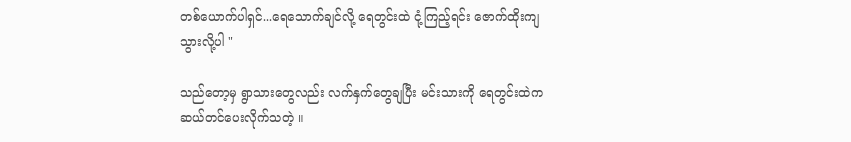တစ်ယောက်ပါရှင်...ရေသောက်ချင်လို့ ရေတွင်းထဲ ငုံ့ကြည့်ရင်း ဇောက်ထိုးကျသွားလို့ပါ "

သည်တော့မှ ရွာသားတွေလည်း လက်နှက်တွေချပြီး မင်းသားကို ရေတွင်းထဲက ဆယ်တင်ပေးလိုက်သတဲ့ ။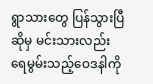ရွာသားတွေ ပြန်သွားပြီဆိုမှ မင်းသားလည်း ရေမွမ်းသည့်ဝေဒနါကို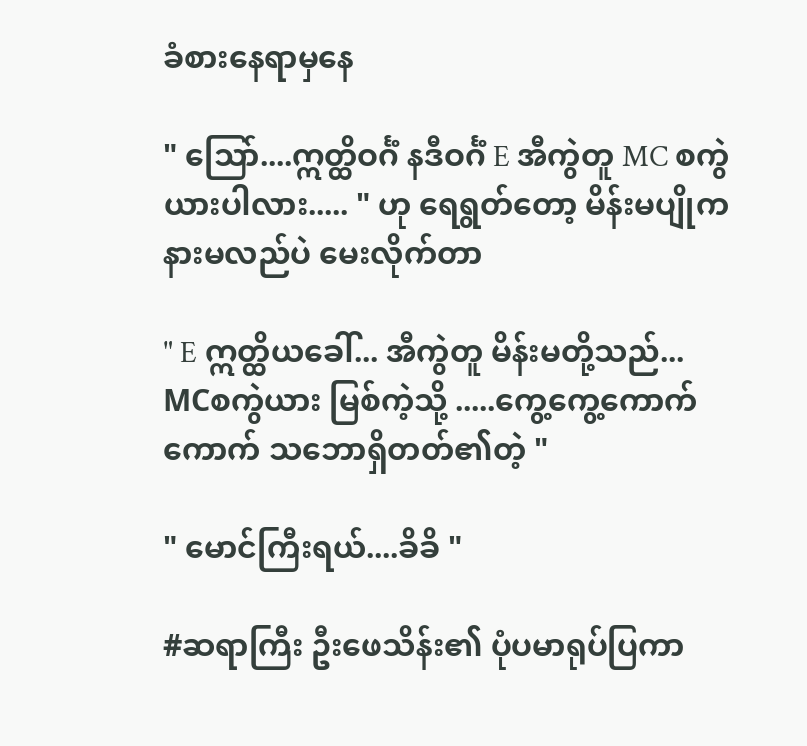ခံစားနေရာမှနေ

" သြော်....ဣတ္ထိဝင်္ဂံ နဒီဝင်္ဂံ E အီကွဲတူ MC စကွဲယားပါလား..... " ဟု ရေရွတ်တော့ မိန်းမပျိုက နားမလည်ပဲ မေးလိုက်တာ

" E ဣတ္ထိယခေါ်... အီကွဲတူ မိန်းမတို့သည်...
MCစကွဲယား မြစ်ကဲ့သို့ .....ကွေ့ကွေ့ကောက်ကောက် သဘောရှိတတ်၏တဲ့ "

" မောင်ကြီးရယ်....ခိခိ "

#ဆရာကြီး ဦးဖေသိန်း၏ ပုံပမာရုပ်ပြကာ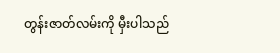တွန်းဇာတ်လမ်းကို မှီးပါသည်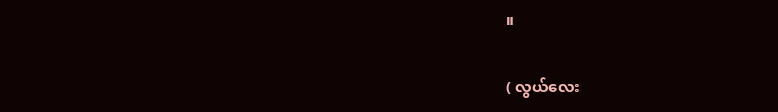။

( လွယ်လေး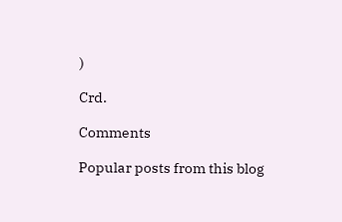)

Crd.

Comments

Popular posts from this blog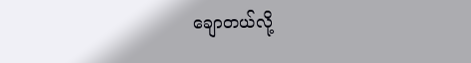ချောတယ်လို့